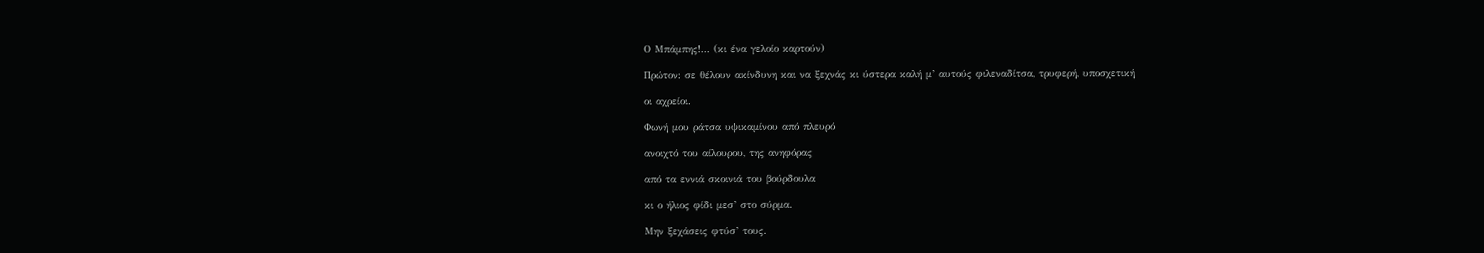Ο Μπάμπης!… (κι ένα γελοίο καρτούν)

Πρώτον: σε θέλουν ακίνδυνη και να ξεχνάς κι ύστερα καλή μ’ αυτούς φιλεναδίτσα, τρυφερή, υποσχετική

οι αχρείοι.

Φωνή μου ράτσα υψικαμίνου από πλευρό

ανοιχτό του αίλουρου, της ανηφόρας

από τα εννιά σκοινιά του βούρδουλα

κι ο ήλιος φίδι μεσ’ στο σύρμα.

Μην ξεχάσεις φτύσ’ τους.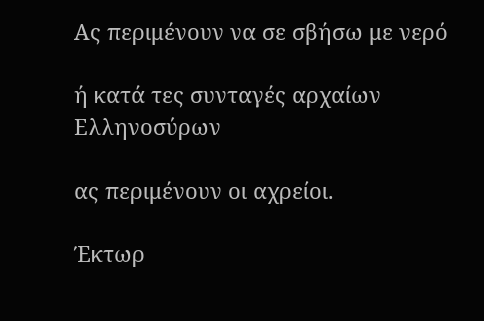Ας περιμένουν να σε σβήσω με νερό

ή κατά τες συνταγές αρχαίων Ελληνοσύρων

ας περιμένουν οι αχρείοι.

Έκτωρ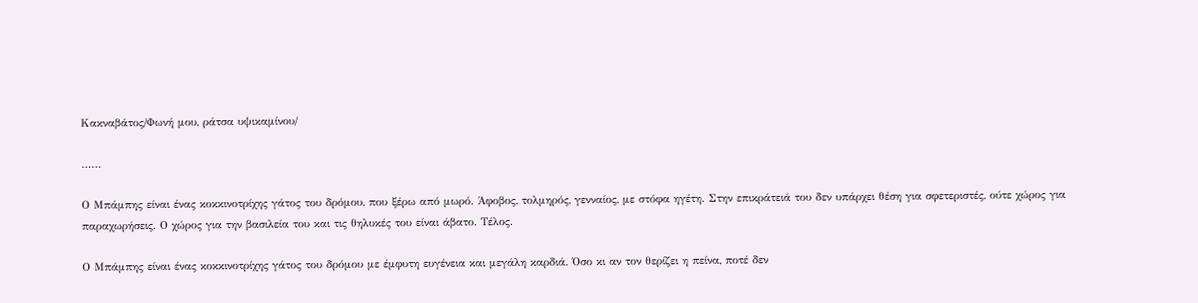Κακναβάτος/Φωνή μου, ράτσα υψικαμίνου/

……

Ο Μπάμπης είναι ένας κοκκινοτρίχης γάτος του δρόμου, που ξέρω από μωρό. Άφοβος, τολμηρός, γενναίος, με στόφα ηγέτη. Στην επικράτειά του δεν υπάρχει θέση για σφετεριστές, ούτε χώρος για παραχωρήσεις. Ο χώρος για την βασιλεία του και τις θηλυκές του είναι άβατο. Τέλος.

Ο Μπάμπης είναι ένας κοκκινοτρίχης γάτος του δρόμου με έμφυτη ευγένεια και μεγάλη καρδιά. Όσο κι αν τον θερίζει η πείνα, ποτέ δεν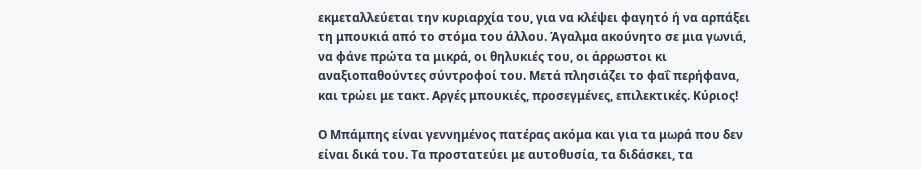εκμεταλλεύεται την κυριαρχία του, για να κλέψει φαγητό ή να αρπάξει τη μπουκιά από το στόμα του άλλου. Άγαλμα ακούνητο σε μια γωνιά, να φάνε πρώτα τα μικρά, οι θηλυκιές του, οι άρρωστοι κι αναξιοπαθούντες σύντροφοί του. Μετά πλησιάζει το φαΐ περήφανα, και τρώει με τακτ. Αργές μπουκιές, προσεγμένες, επιλεκτικές. Κύριος!

Ο Μπάμπης είναι γεννημένος πατέρας ακόμα και για τα μωρά που δεν είναι δικά του. Τα προστατεύει με αυτοθυσία, τα διδάσκει, τα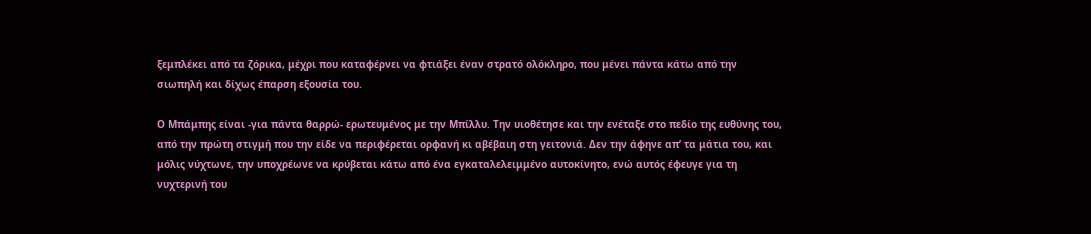ξεμπλέκει από τα ζόρικα, μέχρι που καταφέρνει να φτιάξει έναν στρατό ολόκληρο, που μένει πάντα κάτω από την σιωπηλή και δίχως έπαρση εξουσία του.

Ο Μπάμπης είναι -για πάντα θαρρώ- ερωτευμένος με την Μπίλλυ. Την υιοθέτησε και την ενέταξε στο πεδίο της ευθύνης του, από την πρώτη στιγμή που την είδε να περιφέρεται ορφανή κι αβέβαιη στη γειτονιά. Δεν την άφηνε απ’ τα μάτια του, και μόλις νύχτωνε, την υποχρέωνε να κρύβεται κάτω από ένα εγκαταλελειμμένο αυτοκίνητο, ενώ αυτός έφευγε για τη νυχτερινή του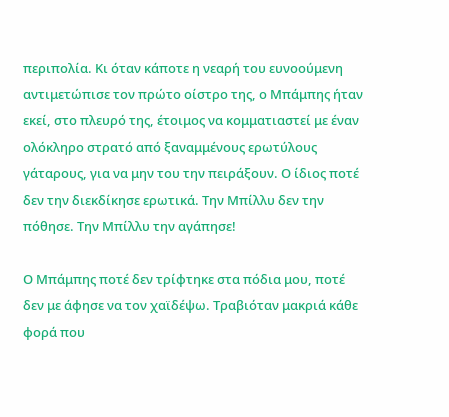περιπολία. Κι όταν κάποτε η νεαρή του ευνοούμενη αντιμετώπισε τον πρώτο οίστρο της, ο Μπάμπης ήταν εκεί, στο πλευρό της, έτοιμος να κομματιαστεί με έναν ολόκληρο στρατό από ξαναμμένους ερωτύλους γάταρους, για να μην του την πειράξουν. Ο ίδιος ποτέ δεν την διεκδίκησε ερωτικά. Την Μπίλλυ δεν την πόθησε. Την Μπίλλυ την αγάπησε!

Ο Μπάμπης ποτέ δεν τρίφτηκε στα πόδια μου, ποτέ δεν με άφησε να τον χαϊδέψω. Τραβιόταν μακριά κάθε φορά που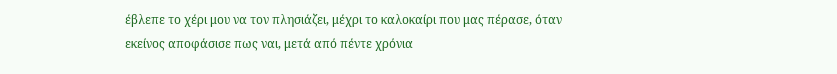έβλεπε το χέρι μου να τον πλησιάζει, μέχρι το καλοκαίρι που μας πέρασε, όταν εκείνος αποφάσισε πως ναι, μετά από πέντε χρόνια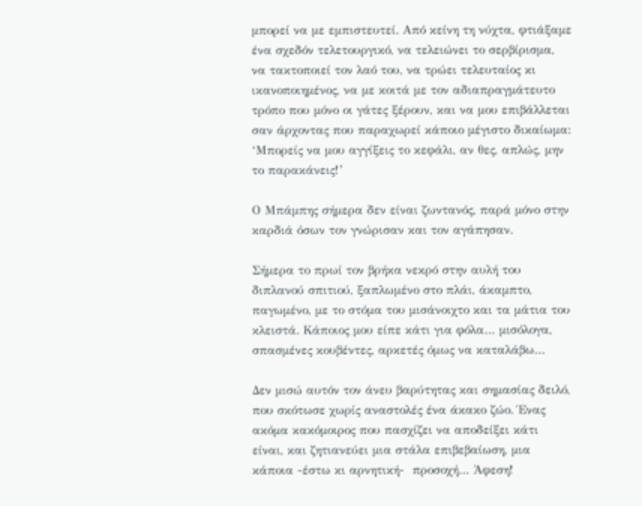μπορεί να με εμπιστευτεί. Από κείνη τη νύχτα, φτιάξαμε ένα σχεδόν τελετουργικό, να τελειώνει το σερβίρισμα, να τακτοποιεί τον λαό του, να τρώει τελευταίος κι ικανοποιημένος, να με κοιτά με τον αδιαπραγμάτευτο τρόπο που μόνο οι γάτες ξέρουν, και να μου επιβάλλεται σαν άρχοντας που παραχωρεί κάποιο μέγιστο δικαίωμα: ‘Μπορείς να μου αγγίξεις το κεφάλι, αν θες, απλώς, μην το παρακάνεις!’

Ο Μπάμπης σήμερα δεν είναι ζωντανός, παρά μόνο στην καρδιά όσων τον γνώρισαν και τον αγάπησαν.

Σήμερα το πρωί τον βρήκα νεκρό στην αυλή του διπλανού σπιτιού, ξαπλωμένο στο πλάι, άκαμπτο, παγωμένο, με το στόμα του μισάνοιχτο και τα μάτια του κλειστά. Κάποιος μου είπε κάτι για φόλα… μισόλογα, σπασμένες κουβέντες, αρκετές όμως να καταλάβω…

Δεν μισώ αυτόν τον άνευ βαρύτητας και σημασίας δειλό, που σκότωσε χωρίς αναστολές ένα άκακο ζώο. Ένας ακόμα κακόμοιρος που πασχίζει να αποδείξει κάτι είναι, και ζητιανεύει μια στάλα επιβεβαίωση, μια κάποια -έστω κι αρνητική-  προσοχή… Άφεση!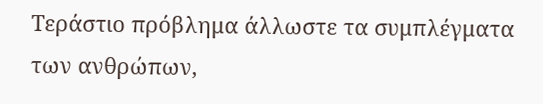Τεράστιο πρόβλημα άλλωστε τα συμπλέγματα των ανθρώπων,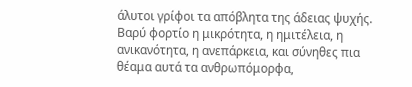άλυτοι γρίφοι τα απόβλητα της άδειας ψυχής. Βαρύ φορτίο η μικρότητα, η ημιτέλεια, η ανικανότητα, η ανεπάρκεια, και σύνηθες πια θέαμα αυτά τα ανθρωπόμορφα,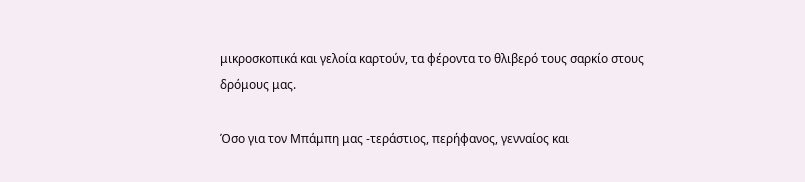μικροσκοπικά και γελοία καρτούν, τα φέροντα το θλιβερό τους σαρκίο στους δρόμους μας.

Όσο για τον Μπάμπη μας -τεράστιος, περήφανος, γενναίος και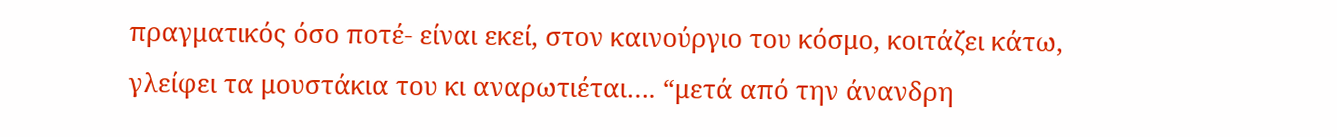πραγματικός όσο ποτέ- είναι εκεί, στον καινούργιο του κόσμο, κοιτάζει κάτω, γλείφει τα μουστάκια του κι αναρωτιέται…. “μετά από την άνανδρη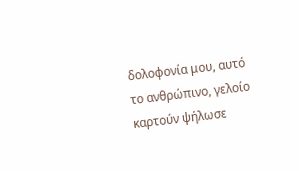δολοφονία μου, αυτό το ανθρώπινο, γελοίο καρτούν ψήλωσε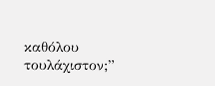καθόλου τουλάχιστον;”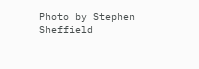Photo by Stephen Sheffield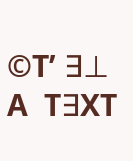©T’ ∃⊥  A  T∃XT